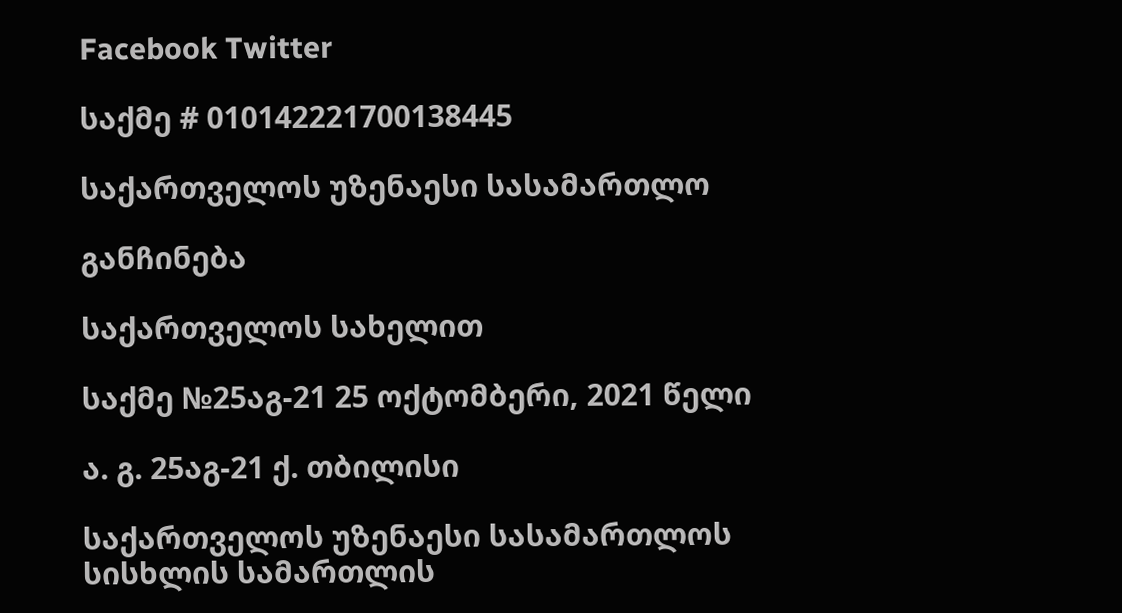Facebook Twitter

საქმე # 010142221700138445

საქართველოს უზენაესი სასამართლო

განჩინება

საქართველოს სახელით

საქმე №25აგ-21 25 ოქტომბერი, 2021 წელი

ა. გ. 25აგ-21 ქ. თბილისი

საქართველოს უზენაესი სასამართლოს სისხლის სამართლის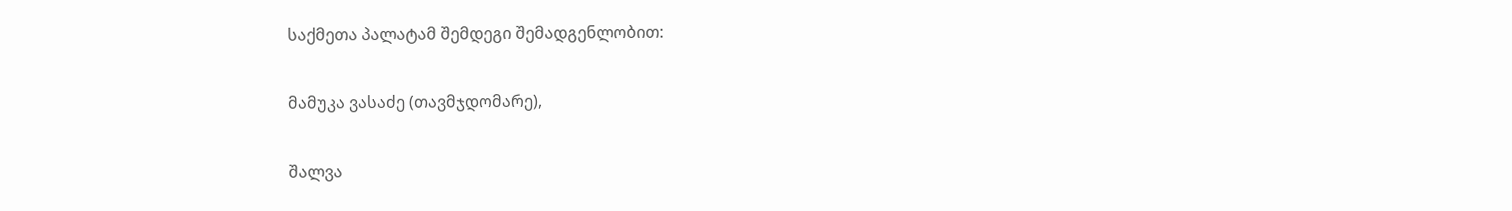საქმეთა პალატამ შემდეგი შემადგენლობით:

მამუკა ვასაძე (თავმჯდომარე),

შალვა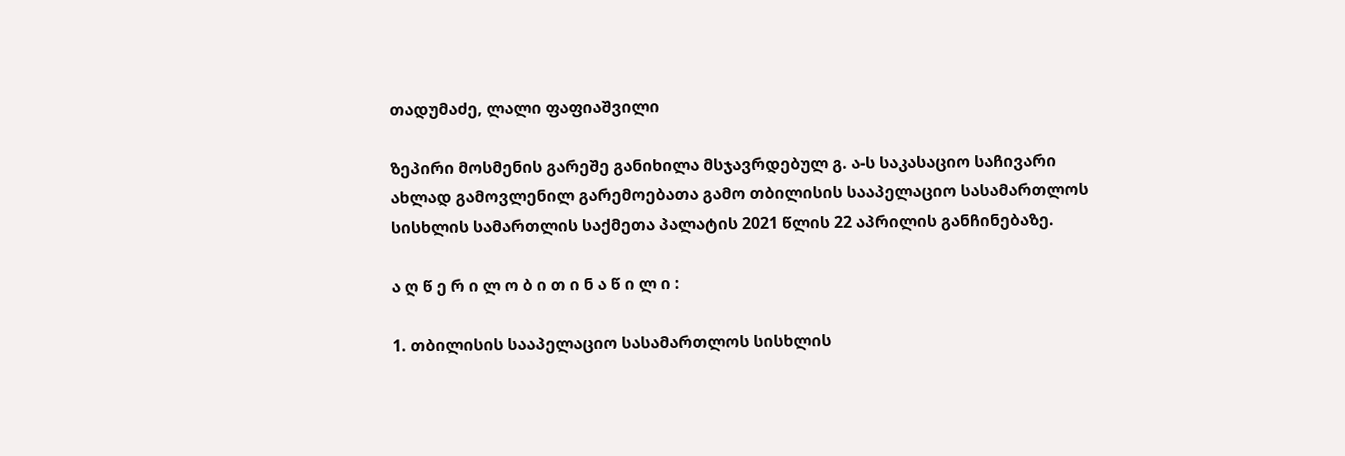თადუმაძე, ლალი ფაფიაშვილი

ზეპირი მოსმენის გარეშე განიხილა მსჯავრდებულ გ. ა-ს საკასაციო საჩივარი ახლად გამოვლენილ გარემოებათა გამო თბილისის სააპელაციო სასამართლოს სისხლის სამართლის საქმეთა პალატის 2021 წლის 22 აპრილის განჩინებაზე.

ა ღ წ ე რ ი ლ ო ბ ი თ ი ნ ა წ ი ლ ი :

1. თბილისის სააპელაციო სასამართლოს სისხლის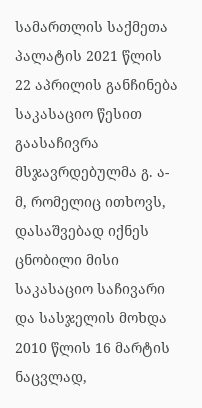სამართლის საქმეთა პალატის 2021 წლის 22 აპრილის განჩინება საკასაციო წესით გაასაჩივრა მსჯავრდებულმა გ. ა-მ, რომელიც ითხოვს, დასაშვებად იქნეს ცნობილი მისი საკასაციო საჩივარი და სასჯელის მოხდა 2010 წლის 16 მარტის ნაცვლად,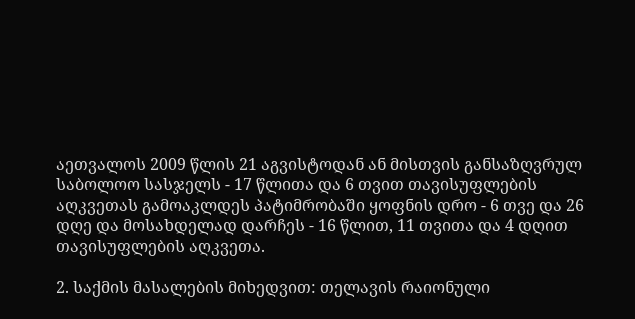აეთვალოს 2009 წლის 21 აგვისტოდან ან მისთვის განსაზღვრულ საბოლოო სასჯელს - 17 წლითა და 6 თვით თავისუფლების აღკვეთას გამოაკლდეს პატიმრობაში ყოფნის დრო - 6 თვე და 26 დღე და მოსახდელად დარჩეს - 16 წლით, 11 თვითა და 4 დღით თავისუფლების აღკვეთა.

2. საქმის მასალების მიხედვით: თელავის რაიონული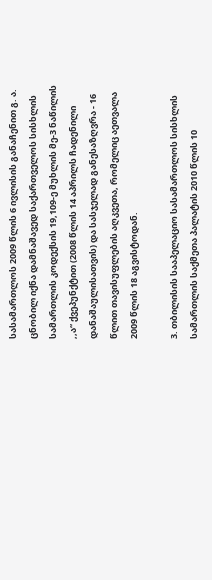სასამართლოს 2009 წლის 6 ივლისის განაჩენით გ. ა. ცნობილ იქნა დამნაშავედ საქართველოს სისხლის სამართლის კოდექსის 19,109-ე მუხლის მე-3 ნაწილის ,,ა“ ქვეპუნქტით (2008 წლის 14 აპრილს ჩადენილი დანაშაულისათვის) და სასჯელად განესაზღვრა - 16 წლით თავისუფლების აღკვეთა, რომელიც აეთვალა 2009 წლის 18 აგვისტოდან.

3. თბილისის სააპელაციო სასამართლოს სისხლის სამართლის საქმეთა პალატის 2010 წლის 10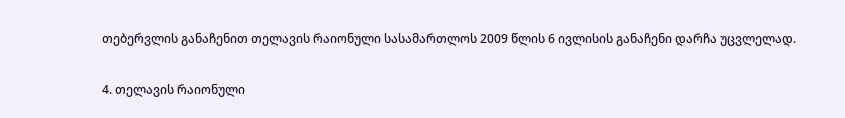თებერვლის განაჩენით თელავის რაიონული სასამართლოს 2009 წლის 6 ივლისის განაჩენი დარჩა უცვლელად.

4. თელავის რაიონული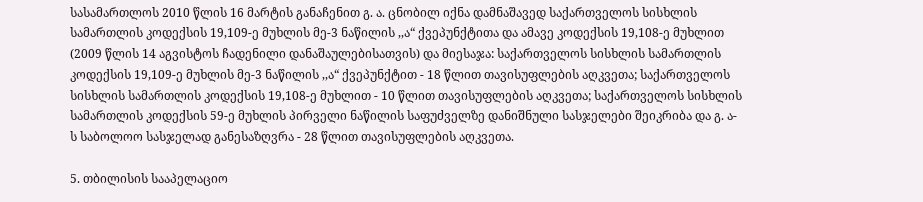სასამართლოს 2010 წლის 16 მარტის განაჩენით გ. ა. ცნობილ იქნა დამნაშავედ საქართველოს სისხლის სამართლის კოდექსის 19,109-ე მუხლის მე-3 ნაწილის ,,ა“ ქვეპუნქტითა და ამავე კოდექსის 19,108-ე მუხლით (2009 წლის 14 აგვისტოს ჩადენილი დანაშაულებისათვის) და მიესაჯა: საქართველოს სისხლის სამართლის კოდექსის 19,109-ე მუხლის მე-3 ნაწილის ,,ა“ ქვეპუნქტით - 18 წლით თავისუფლების აღკვეთა; საქართველოს სისხლის სამართლის კოდექსის 19,108-ე მუხლით - 10 წლით თავისუფლების აღკვეთა; საქართველოს სისხლის სამართლის კოდექსის 59-ე მუხლის პირველი ნაწილის საფუძველზე დანიშნული სასჯელები შეიკრიბა და გ. ა-ს საბოლოო სასჯელად განესაზღვრა - 28 წლით თავისუფლების აღკვეთა.

5. თბილისის სააპელაციო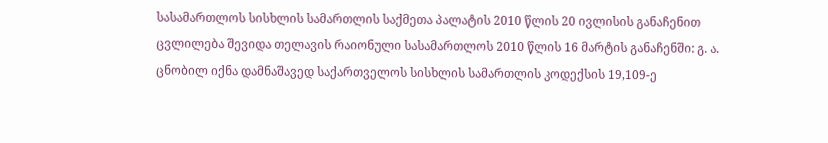სასამართლოს სისხლის სამართლის საქმეთა პალატის 2010 წლის 20 ივლისის განაჩენით ცვლილება შევიდა თელავის რაიონული სასამართლოს 2010 წლის 16 მარტის განაჩენში: გ. ა. ცნობილ იქნა დამნაშავედ საქართველოს სისხლის სამართლის კოდექსის 19,109-ე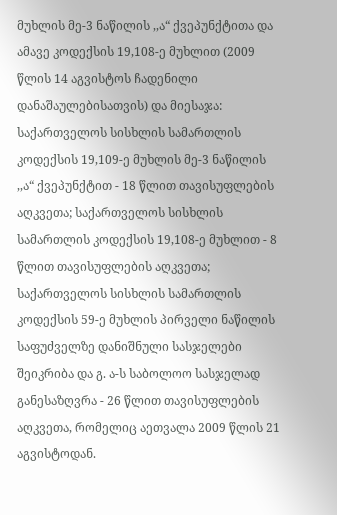მუხლის მე-3 ნაწილის ,,ა“ ქვეპუნქტითა და ამავე კოდექსის 19,108-ე მუხლით (2009 წლის 14 აგვისტოს ჩადენილი დანაშაულებისათვის) და მიესაჯა: საქართველოს სისხლის სამართლის კოდექსის 19,109-ე მუხლის მე-3 ნაწილის ,,ა“ ქვეპუნქტით - 18 წლით თავისუფლების აღკვეთა; საქართველოს სისხლის სამართლის კოდექსის 19,108-ე მუხლით - 8 წლით თავისუფლების აღკვეთა; საქართველოს სისხლის სამართლის კოდექსის 59-ე მუხლის პირველი ნაწილის საფუძველზე დანიშნული სასჯელები შეიკრიბა და გ. ა-ს საბოლოო სასჯელად განესაზღვრა - 26 წლით თავისუფლების აღკვეთა, რომელიც აეთვალა 2009 წლის 21 აგვისტოდან.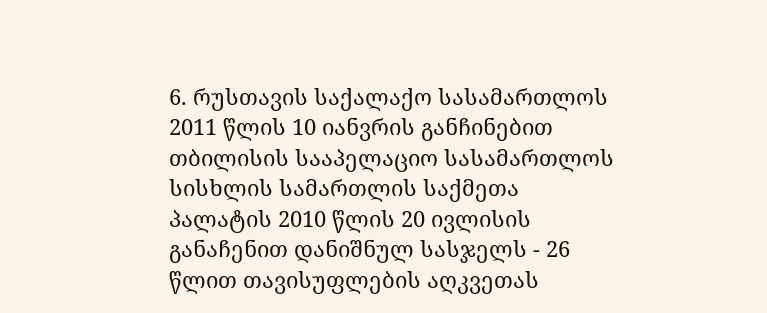6. რუსთავის საქალაქო სასამართლოს 2011 წლის 10 იანვრის განჩინებით თბილისის სააპელაციო სასამართლოს სისხლის სამართლის საქმეთა პალატის 2010 წლის 20 ივლისის განაჩენით დანიშნულ სასჯელს - 26 წლით თავისუფლების აღკვეთას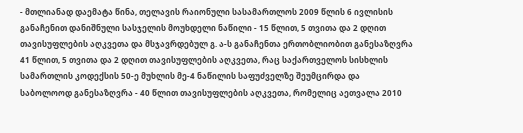- მთლიანად დაემატა წინა, თელავის რაიონული სასამართლოს 2009 წლის 6 ივლისის განაჩენით დანიშნული სასჯელის მოუხდელი ნაწილი - 15 წლით, 5 თვითა და 2 დღით თავისუფლების აღკვეთა და მსჯავრდებულ გ. ა-ს განაჩენთა ერთობლიობით განესაზღვრა 41 წლით, 5 თვითა და 2 დღით თავისუფლების აღკვეთა, რაც საქართველოს სისხლის სამართლის კოდექსის 50-ე მუხლის მე-4 ნაწილის საფუძველზე შეუმცირდა და საბოლოოდ განესაზღვრა - 40 წლით თავისუფლების აღკვეთა, რომელიც აეთვალა 2010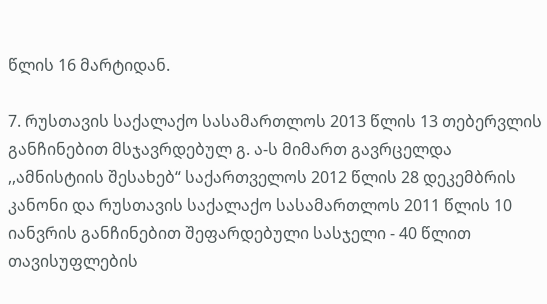წლის 16 მარტიდან.

7. რუსთავის საქალაქო სასამართლოს 2013 წლის 13 თებერვლის განჩინებით მსჯავრდებულ გ. ა-ს მიმართ გავრცელდა ,,ამნისტიის შესახებ“ საქართველოს 2012 წლის 28 დეკემბრის კანონი და რუსთავის საქალაქო სასამართლოს 2011 წლის 10 იანვრის განჩინებით შეფარდებული სასჯელი - 40 წლით თავისუფლების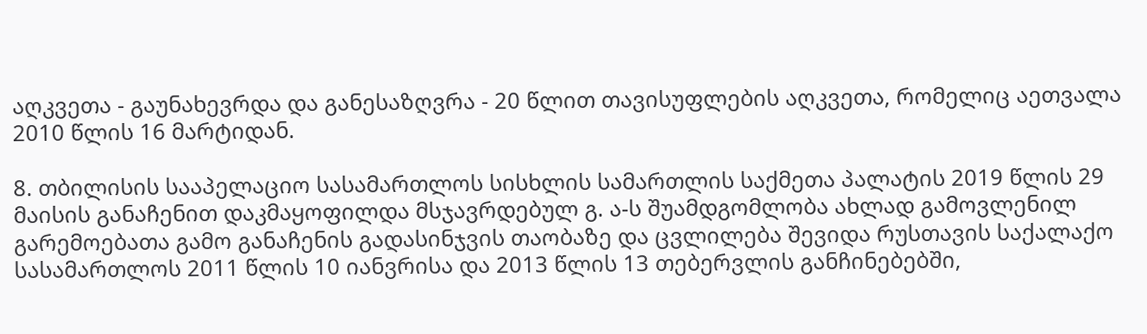აღკვეთა - გაუნახევრდა და განესაზღვრა - 20 წლით თავისუფლების აღკვეთა, რომელიც აეთვალა 2010 წლის 16 მარტიდან.

8. თბილისის სააპელაციო სასამართლოს სისხლის სამართლის საქმეთა პალატის 2019 წლის 29 მაისის განაჩენით დაკმაყოფილდა მსჯავრდებულ გ. ა-ს შუამდგომლობა ახლად გამოვლენილ გარემოებათა გამო განაჩენის გადასინჯვის თაობაზე და ცვლილება შევიდა რუსთავის საქალაქო სასამართლოს 2011 წლის 10 იანვრისა და 2013 წლის 13 თებერვლის განჩინებებში,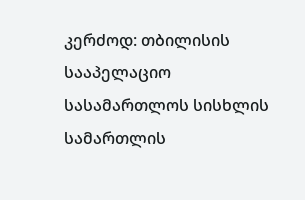კერძოდ: თბილისის სააპელაციო სასამართლოს სისხლის სამართლის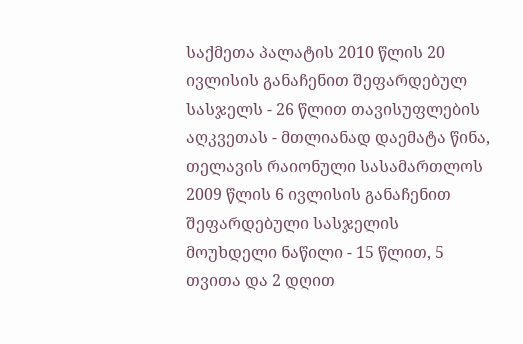საქმეთა პალატის 2010 წლის 20 ივლისის განაჩენით შეფარდებულ სასჯელს - 26 წლით თავისუფლების აღკვეთას - მთლიანად დაემატა წინა, თელავის რაიონული სასამართლოს 2009 წლის 6 ივლისის განაჩენით შეფარდებული სასჯელის მოუხდელი ნაწილი - 15 წლით, 5 თვითა და 2 დღით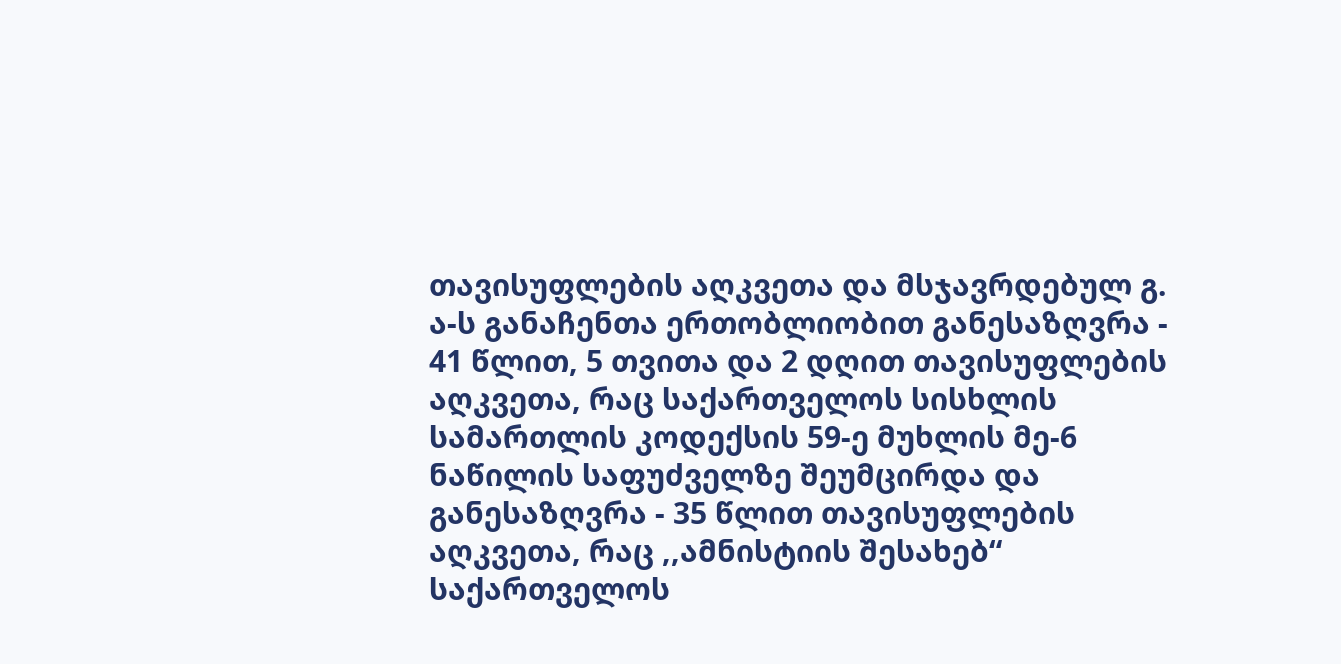თავისუფლების აღკვეთა და მსჯავრდებულ გ. ა-ს განაჩენთა ერთობლიობით განესაზღვრა - 41 წლით, 5 თვითა და 2 დღით თავისუფლების აღკვეთა, რაც საქართველოს სისხლის სამართლის კოდექსის 59-ე მუხლის მე-6 ნაწილის საფუძველზე შეუმცირდა და განესაზღვრა - 35 წლით თავისუფლების აღკვეთა, რაც ,,ამნისტიის შესახებ“ საქართველოს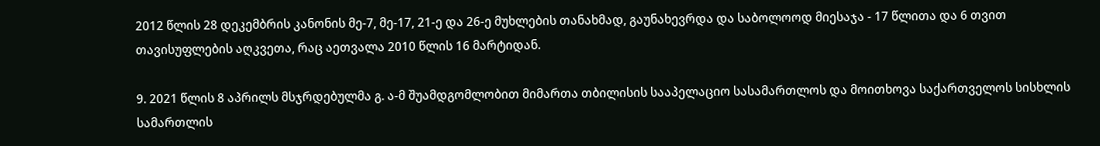2012 წლის 28 დეკემბრის კანონის მე-7, მე-17, 21-ე და 26-ე მუხლების თანახმად, გაუნახევრდა და საბოლოოდ მიესაჯა - 17 წლითა და 6 თვით თავისუფლების აღკვეთა, რაც აეთვალა 2010 წლის 16 მარტიდან.

9. 2021 წლის 8 აპრილს მსჯრდებულმა გ. ა-მ შუამდგომლობით მიმართა თბილისის სააპელაციო სასამართლოს და მოითხოვა საქართველოს სისხლის სამართლის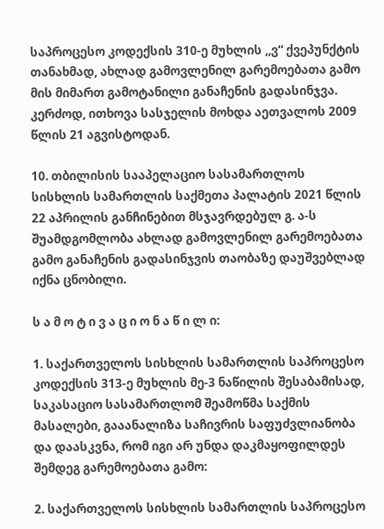საპროცესო კოდექსის 310-ე მუხლის ,,ვ“ ქვეპუნქტის თანახმად, ახლად გამოვლენილ გარემოებათა გამო მის მიმართ გამოტანილი განაჩენის გადასინჯვა. კერძოდ, ითხოვა სასჯელის მოხდა აეთვალოს 2009 წლის 21 აგვისტოდან.

10. თბილისის სააპელაციო სასამართლოს სისხლის სამართლის საქმეთა პალატის 2021 წლის 22 აპრილის განჩინებით მსჯავრდებულ გ. ა-ს შუამდგომლობა ახლად გამოვლენილ გარემოებათა გამო განაჩენის გადასინჯვის თაობაზე დაუშვებლად იქნა ცნობილი.

ს ა მ ო ტ ი ვ ა ც ი ო ნ ა წ ი ლ ი:

1. საქართველოს სისხლის სამართლის საპროცესო კოდექსის 313-ე მუხლის მე-3 ნაწილის შესაბამისად, საკასაციო სასამართლომ შეამოწმა საქმის მასალები, გააანალიზა საჩივრის საფუძვლიანობა და დაასკვნა, რომ იგი არ უნდა დაკმაყოფილდეს შემდეგ გარემოებათა გამო:

2. საქართველოს სისხლის სამართლის საპროცესო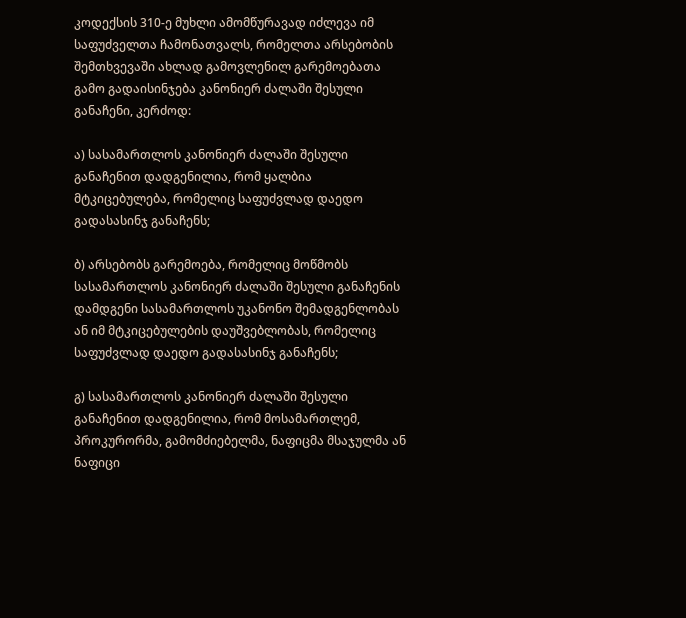კოდექსის 310-ე მუხლი ამომწურავად იძლევა იმ საფუძველთა ჩამონათვალს, რომელთა არსებობის შემთხვევაში ახლად გამოვლენილ გარემოებათა გამო გადაისინჯება კანონიერ ძალაში შესული განაჩენი, კერძოდ:

ა) სასამართლოს კანონიერ ძალაში შესული განაჩენით დადგენილია, რომ ყალბია მტკიცებულება, რომელიც საფუძვლად დაედო გადასასინჯ განაჩენს;

ბ) არსებობს გარემოება, რომელიც მოწმობს სასამართლოს კანონიერ ძალაში შესული განაჩენის დამდგენი სასამართლოს უკანონო შემადგენლობას ან იმ მტკიცებულების დაუშვებლობას, რომელიც საფუძვლად დაედო გადასასინჯ განაჩენს;

გ) სასამართლოს კანონიერ ძალაში შესული განაჩენით დადგენილია, რომ მოსამართლემ, პროკურორმა, გამომძიებელმა, ნაფიცმა მსაჯულმა ან ნაფიცი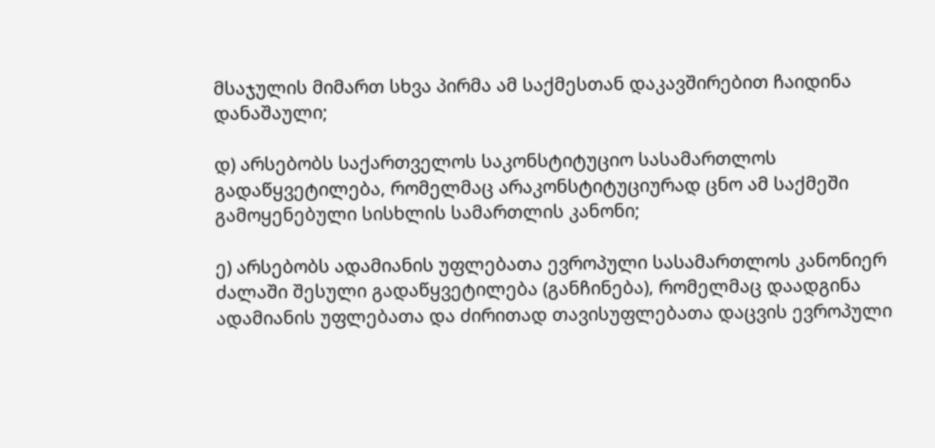მსაჯულის მიმართ სხვა პირმა ამ საქმესთან დაკავშირებით ჩაიდინა დანაშაული;

დ) არსებობს საქართველოს საკონსტიტუციო სასამართლოს გადაწყვეტილება, რომელმაც არაკონსტიტუციურად ცნო ამ საქმეში გამოყენებული სისხლის სამართლის კანონი;

ე) არსებობს ადამიანის უფლებათა ევროპული სასამართლოს კანონიერ ძალაში შესული გადაწყვეტილება (განჩინება), რომელმაც დაადგინა ადამიანის უფლებათა და ძირითად თავისუფლებათა დაცვის ევროპული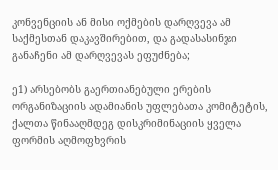კონვენციის ან მისი ოქმების დარღვევა ამ საქმესთან დაკავშირებით, და გადასასინჯი განაჩენი ამ დარღვევას ეფუძნება;

ე1) არსებობს გაერთიანებული ერების ორგანიზაციის ადამიანის უფლებათა კომიტეტის, ქალთა წინააღმდეგ დისკრიმინაციის ყველა ფორმის აღმოფხვრის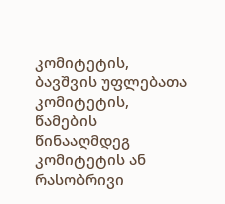კომიტეტის, ბავშვის უფლებათა კომიტეტის, წამების წინააღმდეგ კომიტეტის ან რასობრივი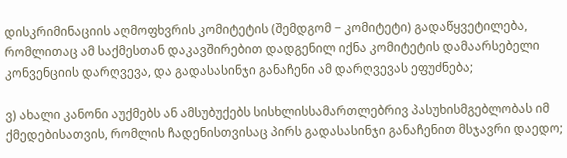დისკრიმინაციის აღმოფხვრის კომიტეტის (შემდგომ − კომიტეტი) გადაწყვეტილება, რომლითაც ამ საქმესთან დაკავშირებით დადგენილ იქნა კომიტეტის დამაარსებელი კონვენციის დარღვევა, და გადასასინჯი განაჩენი ამ დარღვევას ეფუძნება;

ვ) ახალი კანონი აუქმებს ან ამსუბუქებს სისხლისსამართლებრივ პასუხისმგებლობას იმ ქმედებისათვის, რომლის ჩადენისთვისაც პირს გადასასინჯი განაჩენით მსჯავრი დაედო;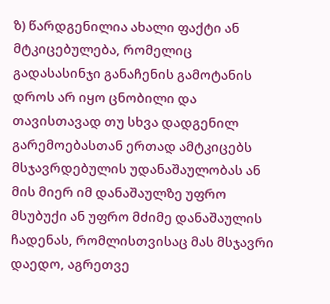ზ) წარდგენილია ახალი ფაქტი ან მტკიცებულება, რომელიც გადასასინჯი განაჩენის გამოტანის დროს არ იყო ცნობილი და თავისთავად თუ სხვა დადგენილ გარემოებასთან ერთად ამტკიცებს მსჯავრდებულის უდანაშაულობას ან მის მიერ იმ დანაშაულზე უფრო მსუბუქი ან უფრო მძიმე დანაშაულის ჩადენას, რომლისთვისაც მას მსჯავრი დაედო, აგრეთვე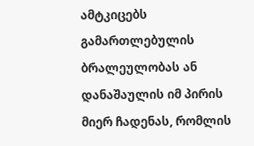ამტკიცებს გამართლებულის ბრალეულობას ან დანაშაულის იმ პირის მიერ ჩადენას, რომლის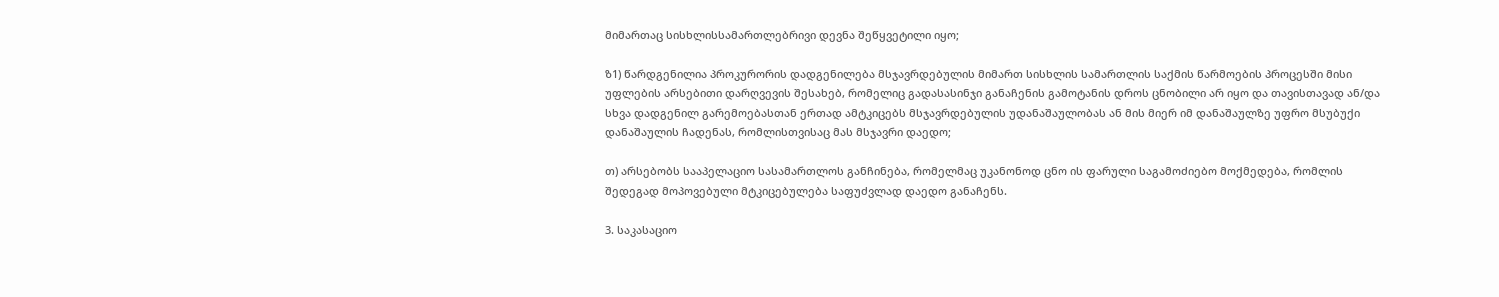მიმართაც სისხლისსამართლებრივი დევნა შეწყვეტილი იყო;

ზ1) წარდგენილია პროკურორის დადგენილება მსჯავრდებულის მიმართ სისხლის სამართლის საქმის წარმოების პროცესში მისი უფლების არსებითი დარღვევის შესახებ, რომელიც გადასასინჯი განაჩენის გამოტანის დროს ცნობილი არ იყო და თავისთავად ან/და სხვა დადგენილ გარემოებასთან ერთად ამტკიცებს მსჯავრდებულის უდანაშაულობას ან მის მიერ იმ დანაშაულზე უფრო მსუბუქი დანაშაულის ჩადენას, რომლისთვისაც მას მსჯავრი დაედო;

თ) არსებობს სააპელაციო სასამართლოს განჩინება, რომელმაც უკანონოდ ცნო ის ფარული საგამოძიებო მოქმედება, რომლის შედეგად მოპოვებული მტკიცებულება საფუძვლად დაედო განაჩენს.

3. საკასაციო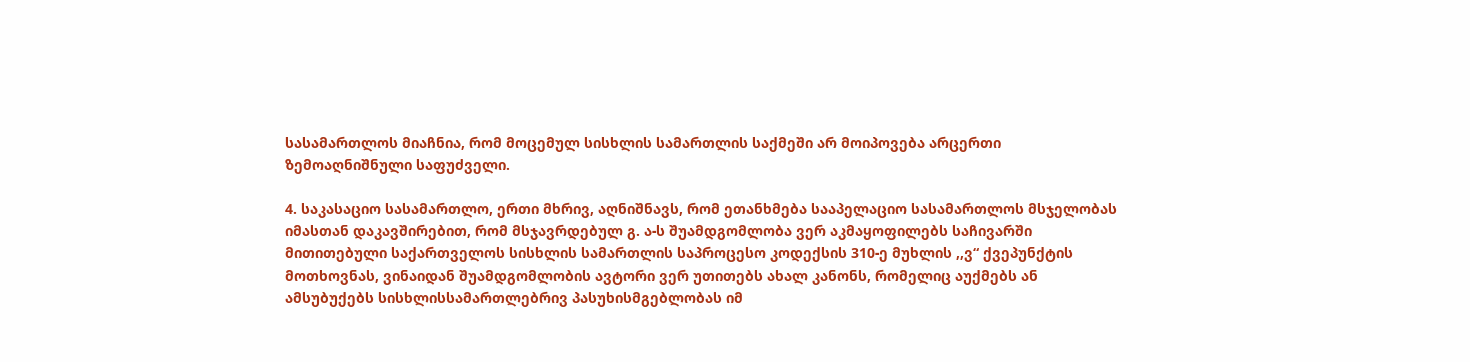სასამართლოს მიაჩნია, რომ მოცემულ სისხლის სამართლის საქმეში არ მოიპოვება არცერთი ზემოაღნიშნული საფუძველი.

4. საკასაციო სასამართლო, ერთი მხრივ, აღნიშნავს, რომ ეთანხმება სააპელაციო სასამართლოს მსჯელობას იმასთან დაკავშირებით, რომ მსჯავრდებულ გ. ა-ს შუამდგომლობა ვერ აკმაყოფილებს საჩივარში მითითებული საქართველოს სისხლის სამართლის საპროცესო კოდექსის 310-ე მუხლის ,,ვ“ ქვეპუნქტის მოთხოვნას, ვინაიდან შუამდგომლობის ავტორი ვერ უთითებს ახალ კანონს, რომელიც აუქმებს ან ამსუბუქებს სისხლისსამართლებრივ პასუხისმგებლობას იმ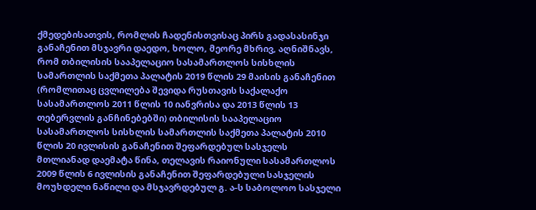ქმედებისათვის, რომლის ჩადენისთვისაც პირს გადასასინჯი განაჩენით მსჯავრი დაედო, ხოლო, მეორე მხრივ, აღნიშნავს, რომ თბილისის სააპელაციო სასამართლოს სისხლის სამართლის საქმეთა პალატის 2019 წლის 29 მაისის განაჩენით (რომლითაც ცვლილება შევიდა რუსთავის საქალაქო სასამართლოს 2011 წლის 10 იანვრისა და 2013 წლის 13 თებერვლის განჩინებებში) თბილისის სააპელაციო სასამართლოს სისხლის სამართლის საქმეთა პალატის 2010 წლის 20 ივლისის განაჩენით შეფარდებულ სასჯელს მთლიანად დაემატა წინა, თელავის რაიონული სასამართლოს 2009 წლის 6 ივლისის განაჩენით შეფარდებული სასჯელის მოუხდელი ნაწილი და მსჯავრდებულ გ. ა-ს საბოლოო სასჯელი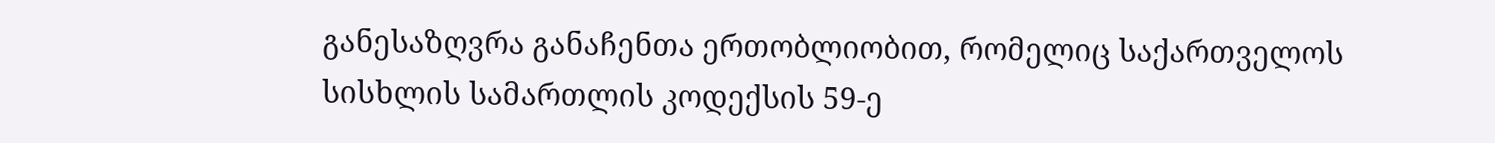განესაზღვრა განაჩენთა ერთობლიობით, რომელიც საქართველოს სისხლის სამართლის კოდექსის 59-ე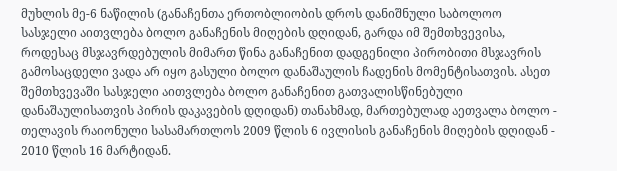მუხლის მე-6 ნაწილის (განაჩენთა ერთობლიობის დროს დანიშნული საბოლოო სასჯელი აითვლება ბოლო განაჩენის მიღების დღიდან, გარდა იმ შემთხვევისა, როდესაც მსჯავრდებულის მიმართ წინა განაჩენით დადგენილი პირობითი მსჯავრის გამოსაცდელი ვადა არ იყო გასული ბოლო დანაშაულის ჩადენის მომენტისათვის. ასეთ შემთხვევაში სასჯელი აითვლება ბოლო განაჩენით გათვალისწინებული დანაშაულისათვის პირის დაკავების დღიდან) თანახმად, მართებულად აეთვალა ბოლო - თელავის რაიონული სასამართლოს 2009 წლის 6 ივლისის განაჩენის მიღების დღიდან - 2010 წლის 16 მარტიდან.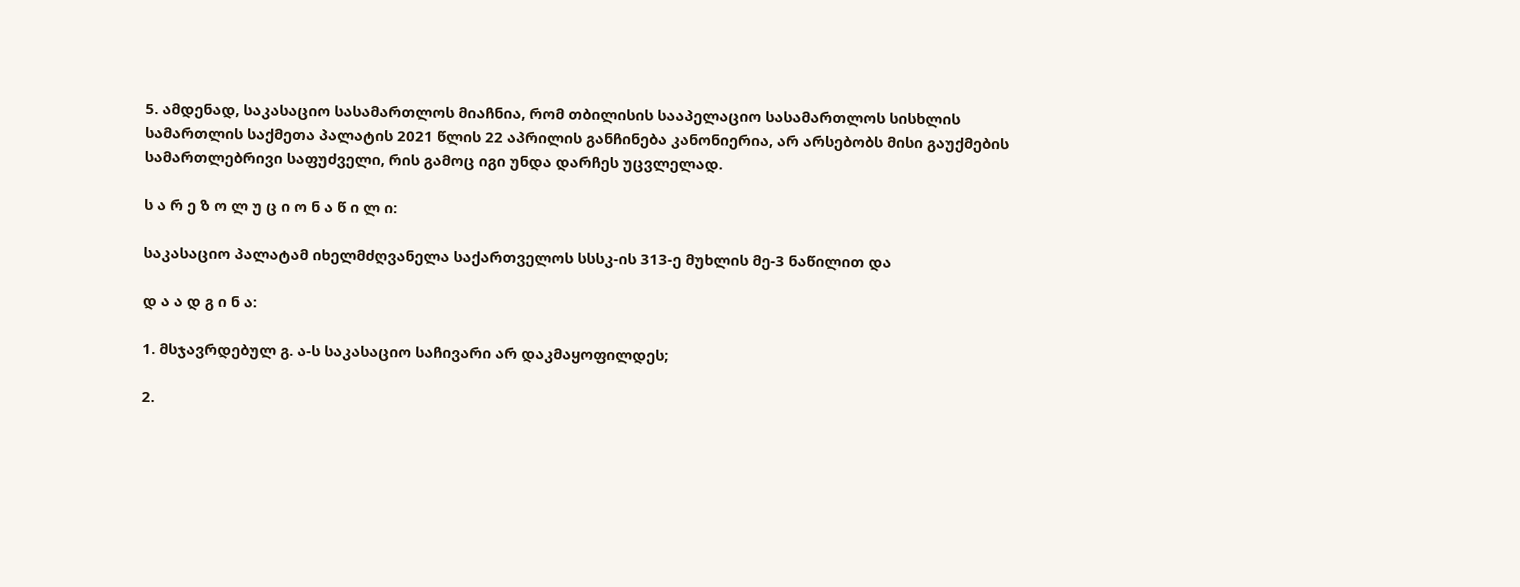5. ამდენად, საკასაციო სასამართლოს მიაჩნია, რომ თბილისის სააპელაციო სასამართლოს სისხლის სამართლის საქმეთა პალატის 2021 წლის 22 აპრილის განჩინება კანონიერია, არ არსებობს მისი გაუქმების სამართლებრივი საფუძველი, რის გამოც იგი უნდა დარჩეს უცვლელად.

ს ა რ ე ზ ო ლ უ ც ი ო ნ ა წ ი ლ ი:

საკასაციო პალატამ იხელმძღვანელა საქართველოს სსსკ-ის 313-ე მუხლის მე-3 ნაწილით და

დ ა ა დ გ ი ნ ა:

1. მსჯავრდებულ გ. ა-ს საკასაციო საჩივარი არ დაკმაყოფილდეს;

2.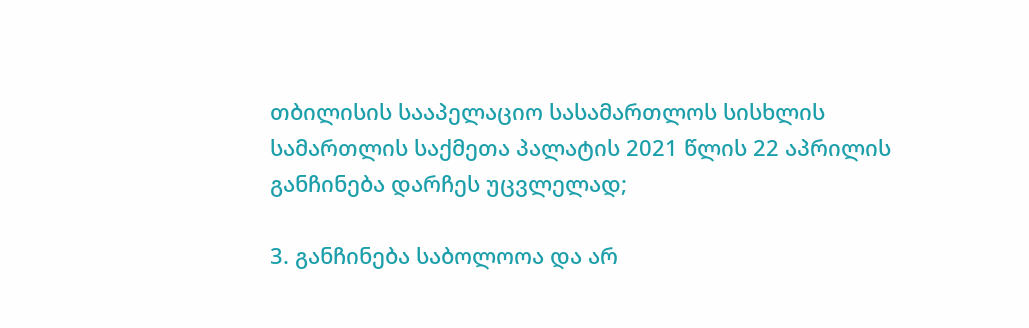თბილისის სააპელაციო სასამართლოს სისხლის სამართლის საქმეთა პალატის 2021 წლის 22 აპრილის განჩინება დარჩეს უცვლელად;

3. განჩინება საბოლოოა და არ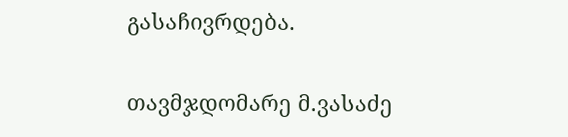გასაჩივრდება.

თავმჯდომარე მ.ვასაძე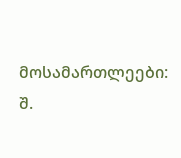მოსამართლეები: შ.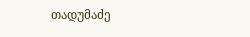თადუმაძე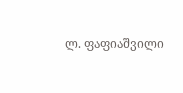ლ. ფაფიაშვილი